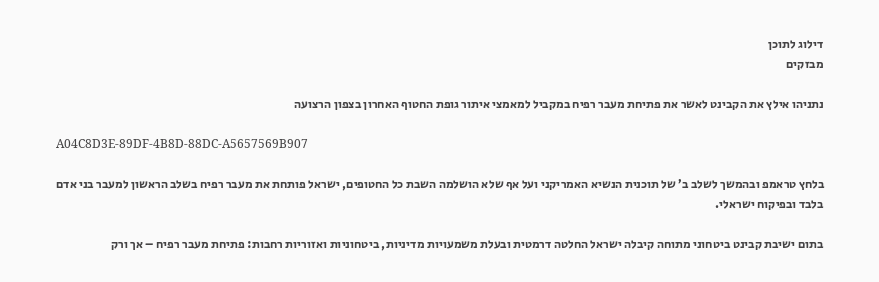דילוג לתוכן
מבזקים

נתניהו אילץ את הקבינט לאשר את פתיחת מעבר רפיח במקביל למאמצי איתור גופת החטוף האחרון בצפון הרצועה

A04C8D3E-89DF-4B8D-88DC-A5657569B907

בלחץ טראמפ ובהמשך לשלב ב’ של תוכנית הנשיא האמריקני ועל אף שלא הושלמה השבת כל החטופים, ישראל פותחת את מעבר רפיח בשלב הראשון למעבר בני אדם בלבד ובפיקוח ישראלי.

בתום ישיבת קבינט ביטחוני מתוחה קיבלה ישראל החלטה דרמטית ובעלת משמעויות מדיניות, ביטחוניות ואזוריות רחבות: פתיחת מעבר רפיח – אך ורק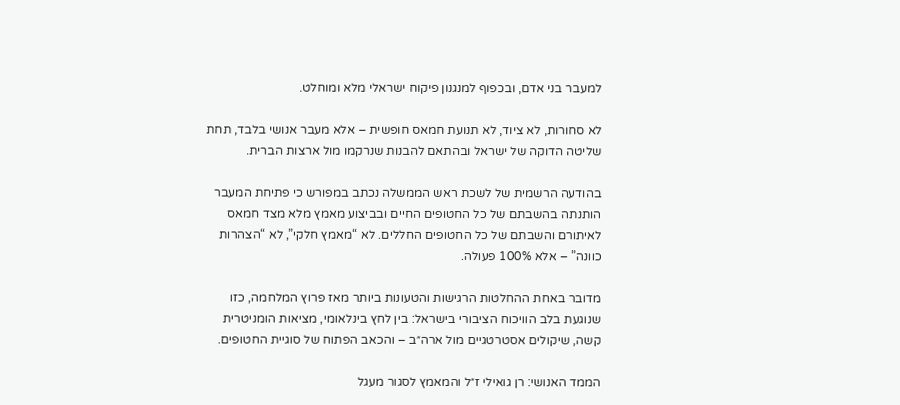למעבר בני אדם, ובכפוף למנגנון פיקוח ישראלי מלא ומוחלט.

לא סחורות, לא ציוד, לא תנועת חמאס חופשית – אלא מעבר אנושי בלבד, תחת שליטה הדוקה של ישראל ובהתאם להבנות שנרקמו מול ארצות הברית.

בהודעה הרשמית של לשכת ראש הממשלה נכתב במפורש כי פתיחת המעבר הותנתה בהשבתם של כל החטופים החיים ובביצוע מאמץ מלא מצד חמאס לאיתורם והשבתם של כל החטופים החללים. לא “מאמץ חלקי”, לא “הצהרות כוונה” – אלא 100% פעולה.

מדובר באחת ההחלטות הרגישות והטעונות ביותר מאז פרוץ המלחמה, כזו שנוגעת בלב הוויכוח הציבורי בישראל: בין לחץ בינלאומי, מציאות הומניטרית קשה, שיקולים אסטרטגיים מול ארה״ב – והכאב הפתוח של סוגיית החטופים.

הממד האנושי: רן גואילי ז״ל והמאמץ לסגור מעגל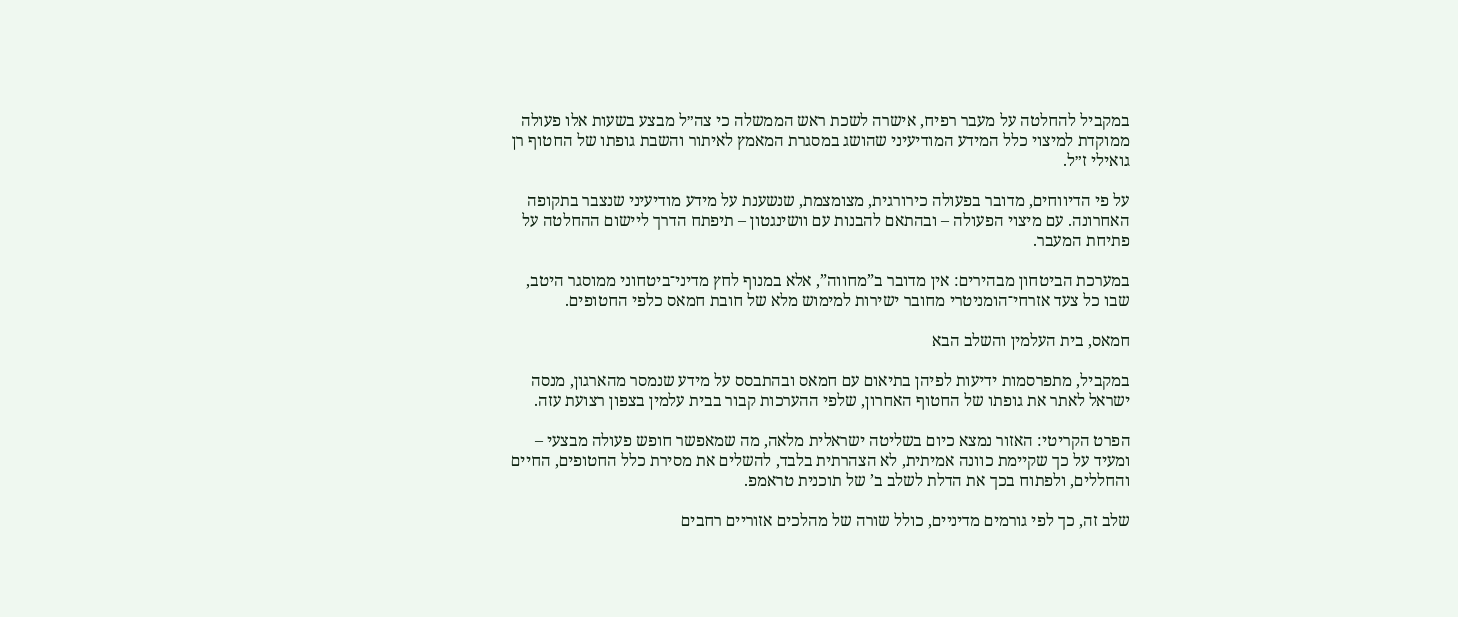במקביל להחלטה על מעבר רפיח, אישרה לשכת ראש הממשלה כי צה״ל מבצע בשעות אלו פעולה ממוקדת למיצוי כלל המידע המודיעיני שהושג במסגרת המאמץ לאיתור והשבת גופתו של החטוף רן גואילי ז״ל.

על פי הדיווחים, מדובר בפעולה כירורגית, מצומצמת, שנשענת על מידע מודיעיני שנצבר בתקופה האחרונה. עם מיצוי הפעולה – ובהתאם להבנות עם וושינגטון – תיפתח הדרך ליישום ההחלטה על פתיחת המעבר.

במערכת הביטחון מבהירים: אין מדובר ב”מחווה”, אלא במנוף לחץ מדיני־ביטחוני ממוסגר היטב, שבו כל צעד אזרחי־הומניטרי מחובר ישירות למימוש מלא של חובת חמאס כלפי החטופים.

חמאס, בית העלמין והשלב הבא

במקביל, מתפרסמות ידיעות לפיהן בתיאום עם חמאס ובהתבסס על מידע שנמסר מהארגון, מנסה ישראל לאתר את גופתו של החטוף האחרון, שלפי ההערכות קבור בבית עלמין בצפון רצועת עזה.

הפרט הקריטי: האזור נמצא כיום בשליטה ישראלית מלאה, מה שמאפשר חופש פעולה מבצעי – ומעיד על כך שקיימת כוונה אמיתית, לא הצהרתית בלבד, להשלים את מסירת כלל החטופים, החיים והחללים, ולפתוח בכך את הדלת לשלב ב’ של תוכנית טראמפ.

שלב זה, כך לפי גורמים מדיניים, כולל שורה של מהלכים אזוריים רחבים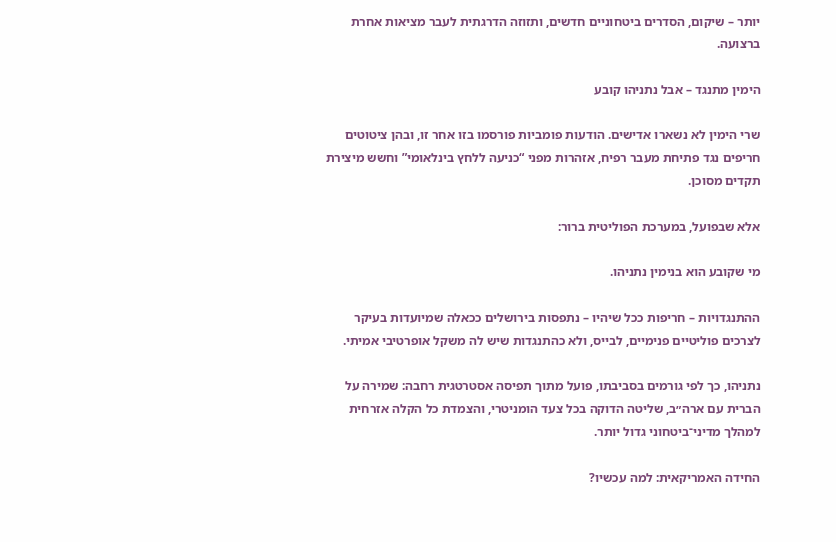יותר – שיקום, הסדרים ביטחוניים חדשים, ותזוזה הדרגתית לעבר מציאות אחרת ברצועה.

הימין מתנגד – אבל נתניהו קובע

שרי הימין לא נשארו אדישים. הודעות פומביות פורסמו בזו אחר זו, ובהן ציטוטים חריפים נגד פתיחת מעבר רפיח, אזהרות מפני “כניעה ללחץ בינלאומי” וחשש מיצירת תקדים מסוכן.

אלא שבפועל, במערכת הפוליטית ברור:

מי שקובע הוא בנימין נתניהו.

ההתנגדויות – חריפות ככל שיהיו – נתפסות בירושלים ככאלה שמיועדות בעיקר לצרכים פוליטיים פנימיים, לבייס, ולא כהתנגדות שיש לה משקל אופרטיבי אמיתי.

נתניהו, כך לפי גורמים בסביבתו, פועל מתוך תפיסה אסטרטגית רחבה: שמירה על הברית עם ארה״ב, שליטה הדוקה בכל צעד הומניטרי, והצמדת כל הקלה אזרחית למהלך מדיני־ביטחוני גדול יותר.

החידה האמריקאית: למה עכשיו?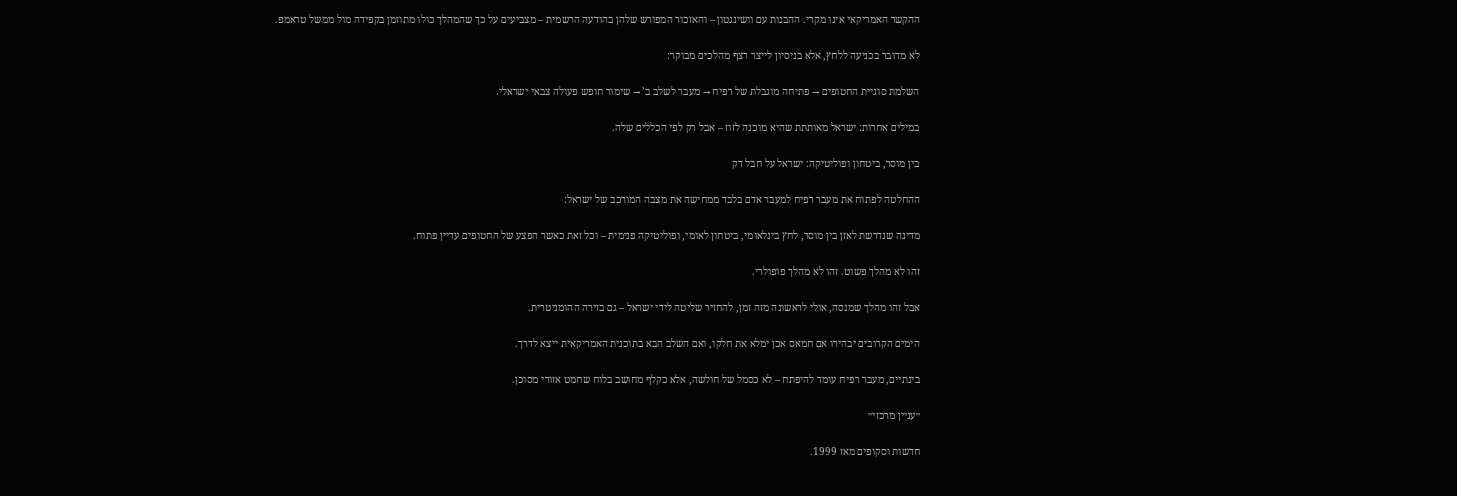ההקשר האמריקאי אינו מקרי. ההבנות עם וושינגטון – והאזכור המפורש שלהן בהודעה הרשמית – מצביעים על כך שהמהלך כולו מתוזמן בקפידה מול ממשל טראמפ.

לא מדובר בכניעה ללחץ, אלא בניסיון לייצר רצף מהלכים מבוקר:

השלמת סוגיית החטופים → פתיחה מוגבלת של רפיח → מעבר לשלב ב’ → שימור חופש פעולה צבאי ישראלי.

במילים אחרות: ישראל מאותתת שהיא מוכנה לזוז – אבל רק לפי הכללים שלה.

בין מוסר, ביטחון ופוליטיקה: ישראל על חבל דק

ההחלטה לפתוח את מעבר רפיח למעבר אדם בלבד ממחישה את מצבה המורכב של ישראל:

מדינה שנדרשת לאזן בין מוסר, לחץ בינלאומי, ביטחון לאומי, ופוליטיקה פנימית – וכל זאת כאשר הפצע של החטופים עדיין פתוח.

זהו לא מהלך פשוט. זהו לא מהלך פופולרי.

אבל זהו מהלך שמנסה, אולי לראשונה מזה זמן, להחזיר שליטה לידי ישראל – גם בזירה ההומניטרית.

הימים הקרובים יבהירו אם חמאס אכן ימלא את חלקו, ואם השלב הבא בתוכנית האמריקאית ייצא לדרך.

בינתיים, מעבר רפיח עומד להיפתח – לא כסמל של חולשה, אלא כקלף מחושב בלוח שחמט אזורי מסוכן.

״עניין מרכזי״

חדשות וסקופים מאז 1999.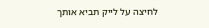לחיצה על לייק תביא אותך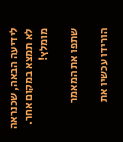לידיעה הבאה, שכנראה לא תמצא במקום אחר. מומלץ!

שתפו את המאמר

הורידו עכשיו את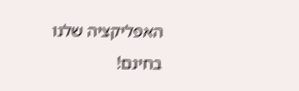האפליקציה שלנו בחינם!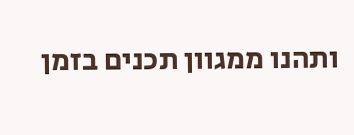ותהנו ממגוון תכנים בזמן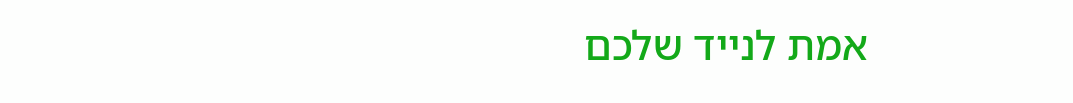אמת לנייד שלכם